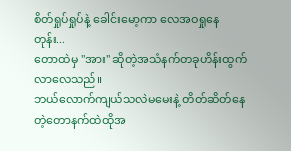စိတ်ရှုပ်ရှုပ်နဲ့ ခေါင်းမော့ကာ လေအဝရှုနေတုန်း...
တောထဲမှ "အား" ဆိုတဲ့အသံနက်တခုဟိန်းထွက်လာလေသည်။
ဘယ်လောက်ကျယ်သလဲမမေးနဲ့ တိတ်ဆိတ်နေတဲ့တောနက်ထဲထိုအ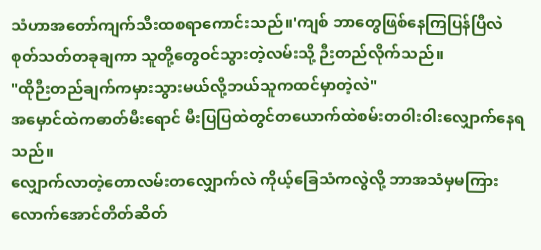သံဟာအတော်ကျက်သီးထစရာကောင်းသည်။'ကျစ် ဘာတွေဖြစ်နေကြပြန်ပြီလဲ
စုတ်သတ်တခုချကာ သူတို့တွေဝင်သွားတဲ့လမ်းသို့ ဉီးတည်လိုက်သည်။
"ထိုဉီးတည်ချက်ကမှားသွားမယ်လို့ဘယ်သူကထင်မှာတဲ့လဲ"
အမှောင်ထဲကဓာတ်မီးရောင် မီးပြပြထဲတွင်တယောက်ထဲစမ်းတဝါးဝါးလျှောက်နေရသည်။
လျှောက်လာတဲ့တောလမ်းတလျှောက်လဲ ကိုယ့်ခြေသံကလွဲလို့ ဘာအသံမှမကြားလောက်အောင်တိတ်ဆိတ်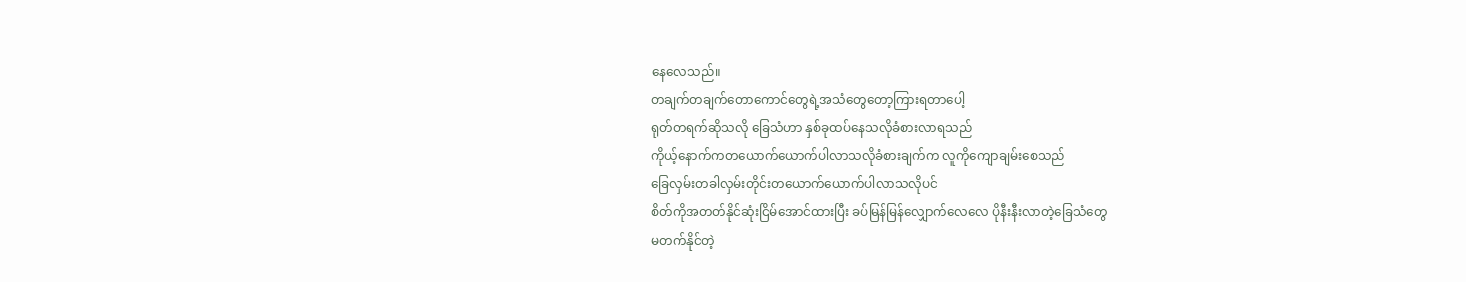နေလေသည်။
တချက်တချက်တောကောင်တွေရဲ့အသံတွေတော့ကြားရတာပေါ့
ရုတ်တရက်ဆိုသလို ခြေသံဟာ နှစ်ခုထပ်နေသလိုခံစားလာရသည်
ကိုယ့်နောက်ကတယောက်ယောက်ပါလာသလိုခံစားချက်က လူကိုကျောချမ်းစေသည်
ခြေလှမ်းတခါလှမ်းတိုင်းတယောက်ယောက်ပါလာသလိုပင်
စိတ်ကိုအတတ်နိုင်ဆုံးငြိမ်အောင်ထားပြီး ခပ်မြန်မြန်လျှောက်လေလေ ပိုနီးနီးလာတဲ့ခြေသံတွေ
မတက်နိုင်တဲ့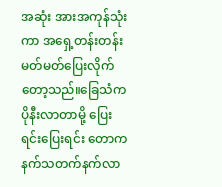အဆုံး အားအကုန်သုံးကာ အရှေ့တန်းတန်းမတ်မတ်ပြေးလိုက်တော့သည်။ခြေသံကပိုနီးလာတာမို့ ပြေးရင်းပြေးရင်း တောကနက်သတက်နက်လာ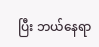ပြီး ဘယ်နေရာ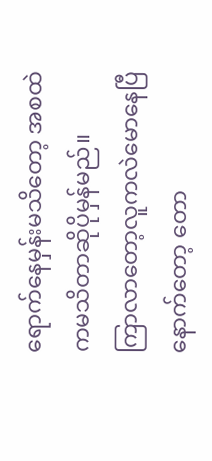ရောက်နေမှန်းမသိတော့ အစထဲကမသိတာဆိုပိုမှန်မည်။
ကြာလာတော့လူကလဲမောနေပြီ နောက်တော့ တော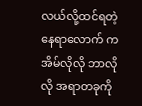လယ်လို့ထင်ရတဲ့နေရာလောက် ကအိမ်လိုလို ဘာလိုလို အရာတခုကို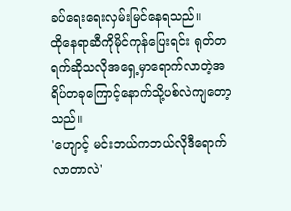ခပ်ရေးရေးလှမ်းမြင်နေရသည်။
ထိုနေရာဆီကိုမိုင်ကုန်ပြေးရင်း ရုတ်တရက်ဆိုသလိုအရှေ့မှာရောက်လာတဲ့အရိပ်တခုကြောင့်နောက်သို့ပစ်လဲကျတော့သည်။
'ဟျောင့် မင်းဘယ်ကဘယ်လိုဒီရောက်လာတာလဲ'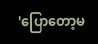'ပြောတော့မ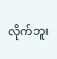လိုက်ဘူး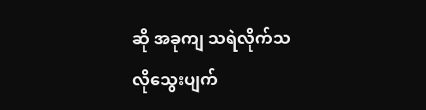ဆို အခုကျ သရဲလိုက်သလိုသွေးပျက်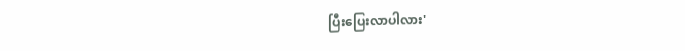ပြီးပြေးလာပါလား'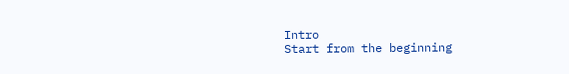Intro
Start from the beginning